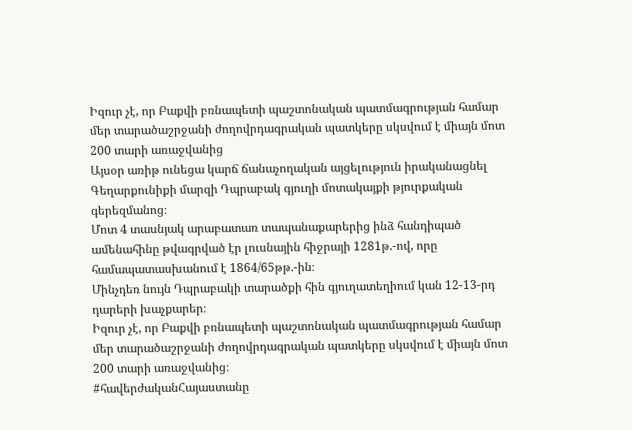Իզուր չէ, որ Բաքվի բռնապետի պաշտոնական պատմագրության համար մեր տարածաշրջանի ժողովրդագրական պատկերը սկսվում է միայն մոտ 200 տարի առաջվանից
Այսօր առիթ ունեցա կարճ ճանաչողական այցելություն իրականացնել Գեղարքունիքի մարզի Դպրաբակ գյուղի մոտակայքի թյուրքական գերեզմանոց։
Մոտ 4 տասնյակ արաբատառ տապանաքարերից ինձ հանդիպած ամենահինը թվագրված էր լուսնային հիջրայի 1281թ.-ով, որը համապատասխանում է 1864/65թթ.-ին։
Մինչդեռ նույն Դպրաբակի տարածքի հին գյուղատեղիում կան 12-13-րդ դարերի խաչքարեր։
Իզուր չէ, որ Բաքվի բռնապետի պաշտոնական պատմագրության համար մեր տարածաշրջանի ժողովրդագրական պատկերը սկսվում է միայն մոտ 200 տարի առաջվանից։
#հավերժականՀայաստանը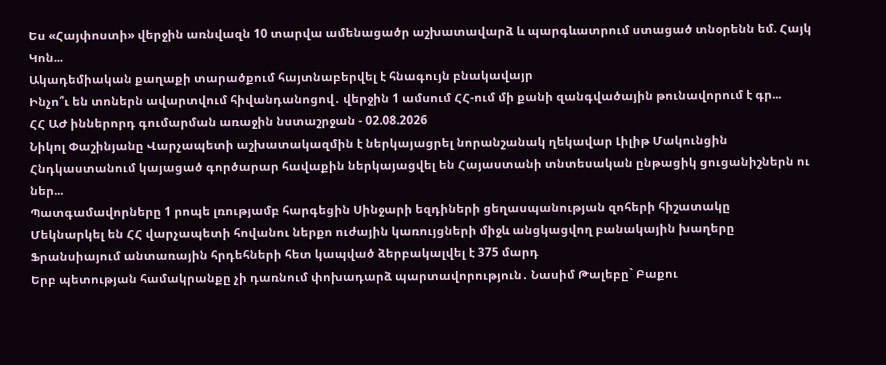Ես «Հայփոստի» վերջին առնվազն 10 տարվա ամենացածր աշխատավարձ և պարգևատրում ստացած տնօրենն եմ. Հայկ Կոն...
Ակադեմիական քաղաքի տարածքում հայտնաբերվել է հնագույն բնակավայր
Ինչո՞ւ են տոներն ավարտվում հիվանդանոցով․ վերջին 1 ամսում ՀՀ-ում մի քանի զանգվածային թունավորում է գր...
ՀՀ ԱԺ իններորդ գումարման առաջին նստաշրջան - 02.08.2026
Նիկոլ Փաշինյանը Վարչապետի աշխատակազմին է ներկայացրել նորանշանակ ղեկավար Լիլիթ Մակունցին
Հնդկաստանում կայացած գործարար հավաքին ներկայացվել են Հայաստանի տնտեսական ընթացիկ ցուցանիշներն ու ներ...
Պատգամավորները 1 րոպե լռությամբ հարգեցին Սինջարի եզդիների ցեղասպանության զոհերի հիշատակը
Մեկնարկել են ՀՀ վարչապետի հովանու ներքո ուժային կառույցների միջև անցկացվող բանակային խաղերը
Ֆրանսիայում անտառային հրդեհների հետ կապված ձերբակալվել է 375 մարդ
Երբ պետության համակրանքը չի դառնում փոխադարձ պարտավորություն․ Նասիմ Թալեբը` Բաքու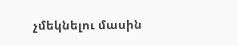չմեկնելու մասին